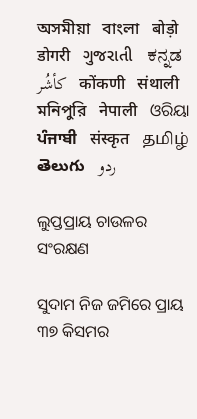অসমীয়া   বাংলা   बोड़ो   डोगरी   ગુજરાતી   ಕನ್ನಡ   كأشُر   कोंकणी   संथाली   মনিপুরি   नेपाली   ଓରିୟା   ਪੰਜਾਬੀ   संस्कृत   தமிழ்  తెలుగు   ردو

ଲୁପ୍ତପ୍ରାୟ ଚାଉଳର ସଂରକ୍ଷଣ

ସୁଦାମ ନିଜ ଜମିରେ ପ୍ରାୟ ୩୭ କିସମର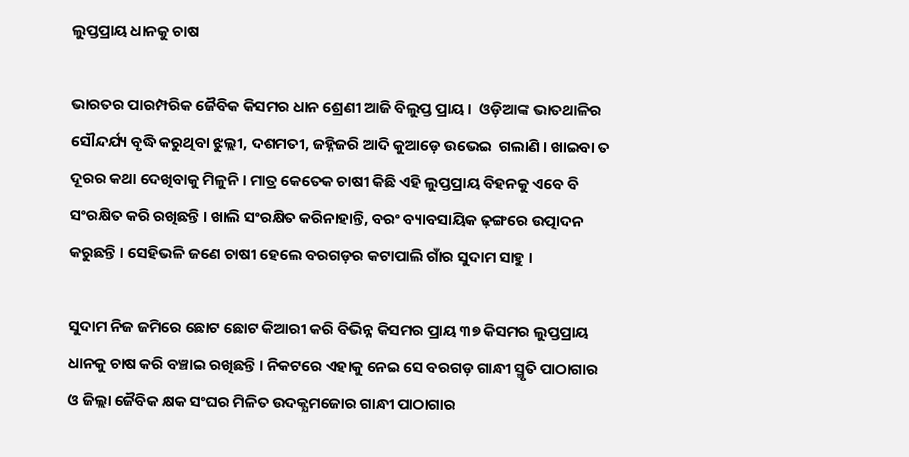ଲୁପ୍ତପ୍ରାୟ ଧାନକୁ ଚାଷ

ଭାରତର ପାରମ୍ପରିକ ଜୈବିକ କିସମର ଧାନ ଶ୍ରେଣୀ ଆଜି ବିଲୁପ୍ତ ପ୍ରାୟ ।  ଓଡ଼ିଆଙ୍କ ଭାତଥାଳିର ସୌନ୍ଦର୍ଯ୍ୟ ବୃଦ୍ଧି କରୁଥିବା ଝୁଲ୍ଲୀ, ଦଶମତୀ, ଜହ୍ନିଜରି ଆଦି କୁଆଡ଼େ ଉଭେଇ  ଗଲାଣି । ଖାଇବା ତ ଦୂରର କଥା ଦେଖିବାକୁ ମିଳୁନି । ମାତ୍ର କେତେକ ଚାଷୀ କିଛି ଏହି ଲୁପ୍ତପ୍ରାୟ ବିହନକୁ ଏବେ ବି ସଂରକ୍ଷିତ କରି ରଖିଛନ୍ତି । ଖାଲି ସଂରକ୍ଷିତ କରିନାହାନ୍ତି, ବରଂ ବ୍ୟାବସାୟିକ ଢ଼ଙ୍ଗରେ ଉତ୍ପାଦନ କରୁଛନ୍ତି । ସେହିଭଳି ଜଣେ ଚାଷୀ ହେଲେ ବରଗଡ଼ର କଟାପାଲି ଗାଁର ସୁଦାମ ସାହୁ ।

ସୁଦାମ ନିଜ ଜମିରେ ଛୋଟ ଛୋଟ କିଆରୀ କରି ବିଭିନ୍ନ କିସମର ପ୍ରାୟ ୩୭ କିସମର ଲୁପ୍ତପ୍ରାୟ ଧାନକୁ ଚାଷ କରି ବଞ୍ଚାଇ ରଖିଛନ୍ତି । ନିକଟରେ ଏହାକୁ ନେଇ ସେ ବରଗଡ଼ ଗାନ୍ଧୀ ସ୍ମୃତି ପାଠାଗାର ଓ ଜିଲ୍ଲା ଜୈବିକ କ୍ଷକ ସଂଘର ମିଳିତ ଉଦକ୍ଯମଜୋର ଗାନ୍ଧୀ ପାଠାଗାର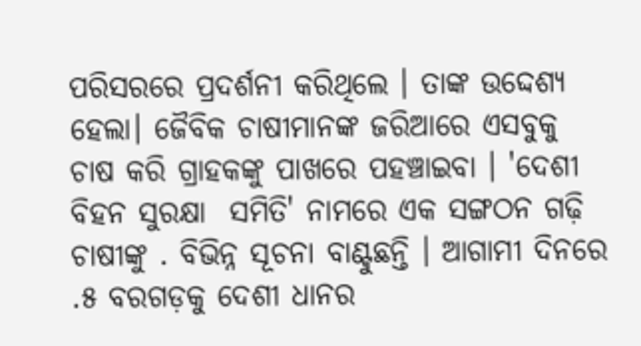ପରିସରରେ ପ୍ରଦର୍ଶନୀ କରିଥିଲେ । ତାଙ୍କ ଉଦ୍ଦେଶ୍ୟ ହେଲା। ଜୈବିକ ଚାଷୀମାନଙ୍କ ଜରିଆରେ ଏସବୁକୁ ଚାଷ କରି ଗ୍ରାହକଙ୍କୁ ପାଖରେ ପହଞ୍ଚାଇବା । 'ଦେଶୀ ବିହନ ସୁରକ୍ଷା  ସମିତି' ନାମରେ ଏକ ସଙ୍ଗଠନ ଗଢ଼ି ଚାଷୀଙ୍କୁ . ବିଭିନ୍ନ ସୂଚନା ବାଣ୍ଟୁଛନ୍ତି । ଆଗାମୀ ଦିନରେ .୫ ବରଗଡ଼କୁ ଦେଶୀ ଧାନର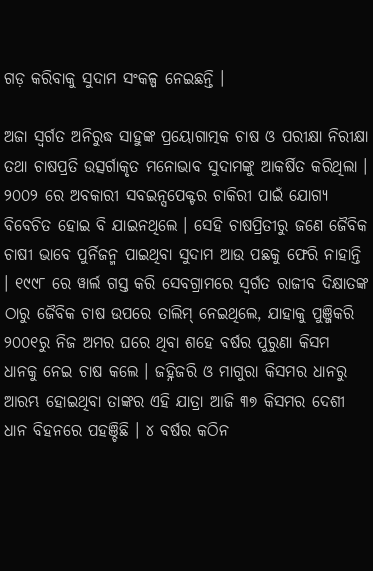ଗଡ଼ କରିବାକୁ ସୁଦାମ ସଂକଳ୍ପ ନେଇଛନ୍ତି ।

ଅଜା ସ୍ଵର୍ଗତ ଅନିରୁଦ୍ଧ ସାହୁଙ୍କ ପ୍ରୟୋଗାତ୍ମକ ଚାଷ ଓ ପରୀକ୍ଷା ନିରୀକ୍ଷା ତଥା ଚାଷପ୍ରତି ଉତ୍ସର୍ଗାକୃତ ମନୋଭାବ ସୁଦାମଙ୍କୁ ଆକର୍ଷିତ କରିଥିଲା । ୨୦୦୨ ରେ ଅବକାରୀ ସବଇନ୍ସପେକ୍ଟର ଚାକିରୀ ପାଇଁ ଯୋଗ୍ୟ ବିବେଚିତ ହୋଇ ବି ଯାଇନଥିଲେ । ସେହି ଚାଷପ୍ରିତୀରୁ ଜଣେ ଜୈବିକ ଚାଷୀ ଭାବେ ପୁର୍ନିଜନ୍ମ ପାଇଥିବା ସୁଦାମ ଆଉ ପଛକୁ ଫେରି ନାହାନ୍ତି । ୧୯୯୮ ରେ ୱାର୍ଲ ଗସ୍ତ କରି ସେବଗ୍ରାମରେ ସ୍ଵର୍ଗତ ରାଜୀବ ଦିକ୍ଷାତଙ୍କ ଠାରୁ ଜୈବିକ ଚାଷ ଉପରେ ତାଲିମ୍ ନେଇଥିଲେ, ଯାହାକୁ ପୁଞ୍ଜିକରି ୨୦୦୧ରୁ ନିଜ ଅମର ଘରେ ଥିବା ଶହେ ବର୍ଷର ପୁରୁଣା କିସମ ଧାନକୁ ନେଇ ଚାଷ କଲେ । ଜହ୍ନିଜରି ଓ ମାଗୁରା କିସମର ଧାନରୁ ଆରମ୍ଭ ହୋଇଥିବା ତାଙ୍କର ଏହି ଯାତ୍ରା ଆଜି ୩୭ କିସମର ଦେଶୀ ଧାନ ବିହନରେ ପହଞ୍ଚିଛି । ୪ ବର୍ଷର କଠିନ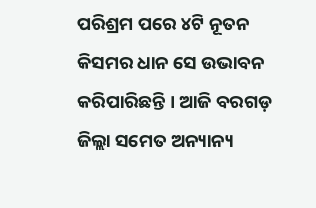ପରିଶ୍ରମ ପରେ ୪ଟି ନୂତନ କିସମର ଧାନ ସେ ଉଭାବନ କରିପାରିଛନ୍ତି । ଆଜି ବରଗଡ଼ ଜିଲ୍ଲା ସମେତ ଅନ୍ୟାନ୍ୟ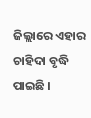ଜିଲ୍ଲାରେ ଏହାର ଚାହିଦା ବୃଦ୍ଧି ପାଇଛି ।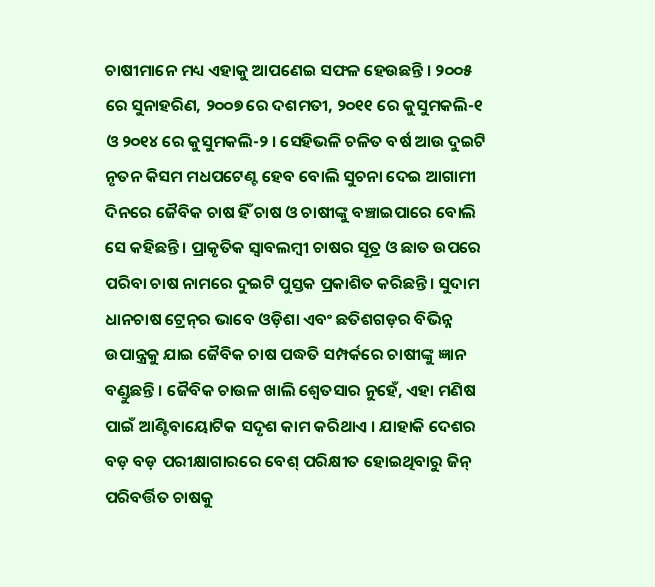ଚାଷୀମାନେ ମଧ୍ୟ ଏହାକୁ ଆପଣେଇ ସଫଳ ହେଉଛନ୍ତି । ୨୦୦୫ ରେ ସୁନାହରିଣ, ୨୦୦୭ ରେ ଦଶମତୀ, ୨୦୧୧ ରେ କୁସୁମକଲି-୧ ଓ ୨୦୧୪ ରେ କୁସୁମକଲି-୨ । ସେହିଭଳି ଚଳିତ ବର୍ଷ ଆଉ ଦୁଇଟି ନୃତନ କିସମ ମଧପଟେଣ୍ଟ ହେବ ବୋଲି ସୁଚନା ଦେଇ ଆଗାମୀ ଦିନରେ ଜୈବିକ ଚାଷ ହିଁ ଚାଷ ଓ ଚାଷୀଙ୍କୁ ବଞ୍ଚାଇପାରେ ବୋଲି ସେ କହିଛନ୍ତି । ପ୍ରାକୃତିକ ସ୍ଵାବଲମ୍ବୀ ଚାଷର ସୂତ୍ର ଓ ଛାତ ଉପରେ ପରିବା ଚାଷ ନାମରେ ଦୁଇଟି ପୁସ୍ତକ ପ୍ରକାଶିତ କରିଛନ୍ତି। ସୁଦାମ  ଧାନଚାଷ ଟ୍ରେନ୍‌ର ଭାବେ ଓଡ଼ିଶା ଏବଂ ଛତିଶଗଡ଼ର ବିଭିନ୍ନ  ଉପାନ୍ତ୍ରକୁ ଯାଇ ଜୈବିକ ଚାଷ ପଦ୍ଧତି ସମ୍ପର୍କରେ ଚାଷୀଙ୍କୁ ଜ୍ଞାନ ବଣ୍ଡୁଛନ୍ତି । ଜୈବିକ ଚାଉଳ ଖାଲି ଶ୍ଵେତସାର ନୁହେଁ, ଏହା ମଣିଷ ପାଇଁ ଆଣ୍ଟିବାୟୋଟିକ ସଦୃଶ କାମ କରିଥାଏ । ଯାହାକି ଦେଶର ବଡ଼ ବଡ଼ ପରୀକ୍ଷାଗାରରେ ବେଶ୍ ପରିକ୍ଷୀତ ହୋଇଥିବାରୁ ଜିନ୍ ପରିବର୍ତ୍ତିତ ଚାଷକୁ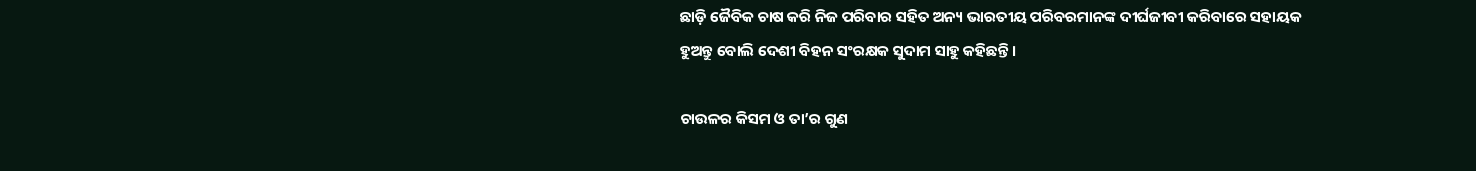ଛାଡ଼ି ଜୈବିକ ଚାଷ କରି ନିଜ ପରିବାର ସହିତ ଅନ୍ୟ ଭାରତୀୟ ପରିବରମାନଙ୍କ ଦୀର୍ଘଜୀବୀ କରିବାରେ ସହାୟକ ହୁଅନ୍ତୁ ବୋଲି ଦେଶୀ ବିହନ ସଂରକ୍ଷକ ସୁଦାମ ସାହୁ କହିଛନ୍ତି ।

ଚାଉଳର କିସମ ଓ ତା’ର ଗୁଣ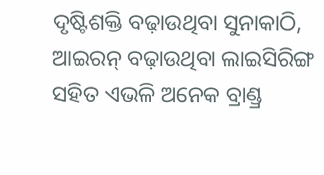ଦୃଷ୍ଟିଶକ୍ତି ବଢ଼ାଉଥିବା ସୁନାକାଠି, ଆଇରନ୍ ବଢ଼ାଉଥିବା ଲାଇସିରିଙ୍ଗ ସହିତ ଏଭଳି ଅନେକ ବ୍ରାଣ୍ଡ୍ର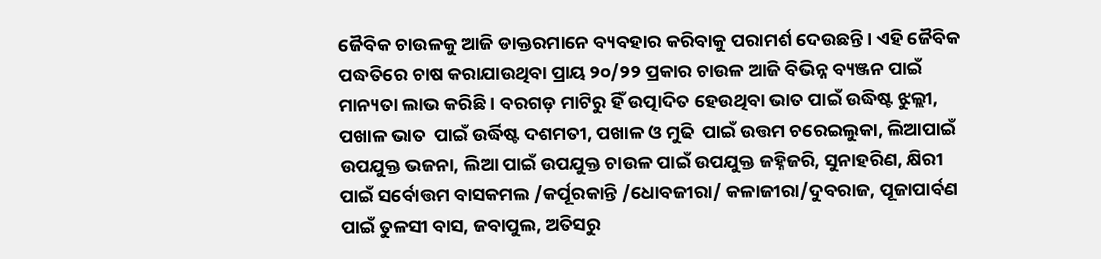ଜୈବିକ ଚାଉଳକୁ ଆଜି ଡାକ୍ତରମାନେ ବ୍ୟବହାର କରିବାକୁ ପରାମର୍ଶ ଦେଉଛନ୍ତି । ଏହି ଜୈବିକ ପଦ୍ଧତିରେ ଚାଷ କରାଯାଉଥିବା ପ୍ରାୟ ୨୦/୨୨ ପ୍ରକାର ଚାଉଳ ଆଜି ବିଭିନ୍ନ ବ୍ୟଞ୍ଜନ ପାଇଁ ମାନ୍ୟତା ଲାଭ କରିଛି । ବରଗଡ଼ ମାଟିରୁ ହିଁ ଉତ୍ପାଦିତ ହେଉଥିବା ଭାତ ପାଇଁ ଉଦ୍ଧିଷ୍ଟ ଝୁଲ୍ଲୀ, ପଖାଳ ଭାତ  ପାଇଁ ଉର୍ଦ୍ଧିଷ୍ଟ ଦଶମତୀ, ପଖାଳ ଓ ମୁଢି  ପାଇଁ ଉତ୍ତମ ଚରେଇଲୁକା, ଲିଆପାଇଁ ଉପଯୁକ୍ତ ଭଜନା, ଲିଆ ପାଇଁ ଉପଯୁକ୍ତ ଚାଉଳ ପାଇଁ ଉପଯୁକ୍ତ ଜହ୍ନିଜରି, ସୁନାହରିଣ, କ୍ଷିରୀ ପାଇଁ ସର୍ବୋତ୍ତମ ବାସକମଲ /କର୍ପୂରକାନ୍ତି /ଧୋବଜୀରା/ କଳାଜୀରା/ଦୁବରାଜ, ପୂଜାପାର୍ବଣ ପାଇଁ ତୁଳସୀ ବାସ, ଜବାପୁଲ, ଅତିସରୁ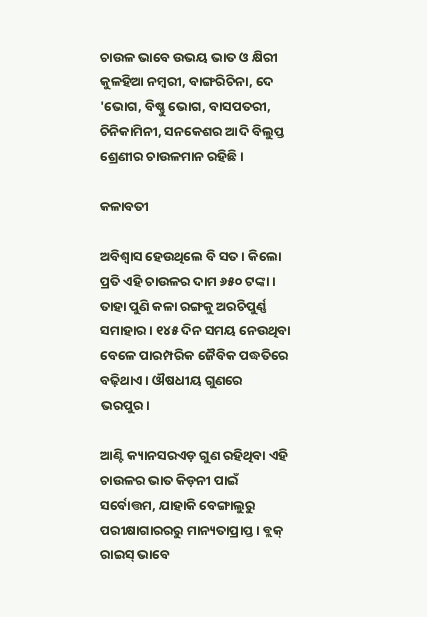ଚାଉଳ ଭାବେ ଉଭୟ ଭାତ ଓ କ୍ଷିରୀ କୁଳହିଆ ନମ୍ବରୀ, ବାଙ୍ଗରିଚିନା, ଦେ 'ଭୋଗ, ବିଷ୍ଣୁ ଭୋଗ, ବାସପତରୀ, ଚିନିକାମିନୀ, ସନକେଶର ଆଦି ବିଲୁପ୍ତ ଶ୍ରେଣୀର ଚାଉଳମାନ ରହିଛି ।

କଳାବତୀ

ଅବିଶ୍ଵାସ ହେଉଥିଲେ ବି ସତ । କିଲୋ ପ୍ରତି ଏହି ଚାଉଳର ଦାମ ୬୫୦ ଟଙ୍କା । ତାହା ପୁଣି କଳା ରଙ୍ଗକୁ ଅରଚିପୁର୍ଣ୍ଣ ସମାହାର । ୧୪୫ ଦିନ ସମୟ ନେଉଥିବା ବେଳେ ପାରମ୍ପରିକ ଜୈବିକ ପଦ୍ଧତିରେ ବଢ଼ିଥାଏ । ଔଷଧୀୟ ଗୁଣରେ ଭରପୁର।

ଆଣ୍ଟି କ୍ୟାନସରଏଡ଼ ଗୁଣ ରହିଥିବା ଏହି ଚାଉଳର ଭାତ କିଡ଼ନୀ ପାଇଁ ସର୍ବୋତ୍ତମ, ଯାହାକି ବେଙ୍ଗାଲୁରୁ ପରୀକ୍ଷାଗାରରରୁ ମାନ୍ୟତାପ୍ରାପ୍ତ । ବ୍ଲକ୍ ରାଇସ୍ ଭାବେ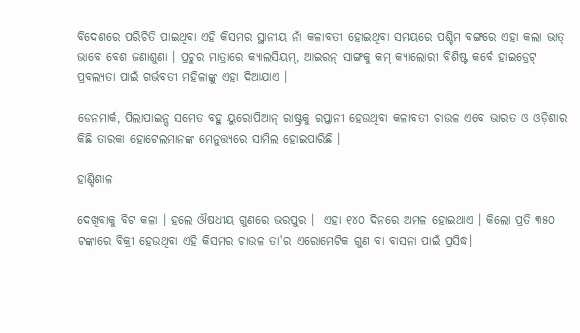ବିଦେଶରେ ପରିଚିତି ପାଇଥିବା ଏହି କିସମର ସ୍ଥାନୀୟ ନାଁ କଳାବତୀ ହୋଇଥିବା ସମୟରେ ପଶ୍ଚିମ ବଙ୍ଗରେ ଏହା କଲା ଭାତ୍ ଭାବେ ବେଶ ଜଣାଶୁଣା । ପ୍ରଚୁର ମାତ୍ରାରେ କ୍ୟାଲସିୟମ୍, ଆଇରନ୍ ସାଙ୍ଗକୁ କମ୍ କ୍ୟାଲୋରୀ ବିଶିଷ୍ଟ କର୍ବେ ହାଇଡ୍ରେଟ୍ ପ୍ରବଲ୍ୟତା ପାଇଁ ଗର୍ଭବତୀ ମହିଳାଙ୍କୁ ଏହା ଦିଆଯାଏ ।

ଡେନମାର୍କ, ପିଲାପାଇନ୍ସ ସମେତ ବହୁ ୟୁରୋପିଆନ୍ ରାଷ୍ଟ୍ରକୁ ରପ୍ତାନୀ ହେଉଥିବା କଳାବତୀ ଚାଉଳ ଏବେ ଭାରତ ଓ ଓଡ଼ିଶାର କିଛି ତାରକା ହୋଟେଲମାନଙ୍କ ମେନୁତ୍ତ୍ୟରେ ସାମିଲ ହୋଇପାରିଛି ।

ହାଣ୍ଡିଶାଳ

ଦେଖିବାକୁ ବିଟ କଳା । ହଲେ ଔଷଧୀୟ ଗୁଣରେ ଭରପୁର ।  ଏହା ୧୪୦ ଦିନରେ ଅମଳ ହୋଇଥାଏ । କିଲୋ ପ୍ରତି ୩୫୦ ଟଙ୍କାରେ ବିକ୍ରୀ ହେଉଥିବା ଏହି କିସମର ଚାଉଳ ତା'ର ଏରୋମେଟିକ ଗୁଣ ବା ବାସନା ପାଇଁ ପ୍ରସିଦ୍ଧ।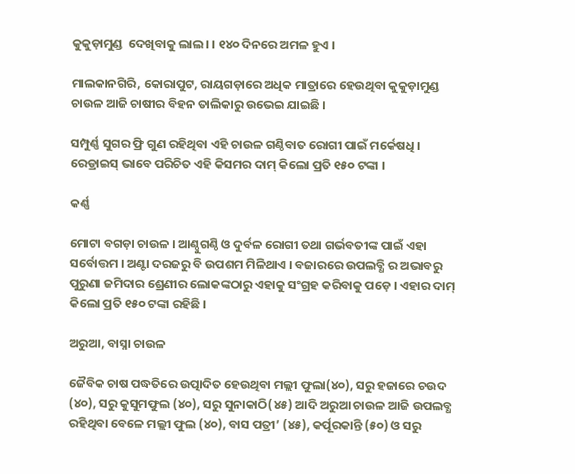କୁକୁଡ଼ାମୁଣ୍ଡ  ଦେଖିବାକୁ ଲାଲ। । ୧୪୦ ଦିନରେ ଅମଳ ହୁଏ ।

ମାଲକାନଗିରି, କୋରାପୁଟ, ରାୟଗଡ଼ାରେ ଅଧିକ ମାତ୍ରାରେ ହେଉଥିବା କୁକୁଡ଼ାମୁଣ୍ଡ ଚାଉଳ ଆଜି ଚାଷୀର ବିହନ ତାଲିକାରୁ ଉଭେଇ ଯାଇଛି ।

ସମ୍ପୁର୍ଣ୍ଣ ସୁଗର ଫ୍ରି ଗୁଣ ରହିଥିବା ଏହି ଚାଉଳ ଗଣ୍ଠିବାତ ରୋଗୀ ପାଇଁ ମର୍କେଷଧି । ରେଡ୍ରାଇସ୍ ଭାବେ ପରିଚିତ ଏହି କିସମର ଦାମ୍ କିଲୋ ପ୍ରତି ୧୫୦ ଟଙ୍କା ।

କର୍ଣ୍ଣ

ମୋଟା ବଗଡ଼ା ଚାଉଳ । ଆଣ୍ଠୁଗଣ୍ଠି ଓ ଦୁର୍ବଳ ରୋଗୀ ତଥା ଗର୍ଭବତୀଙ୍କ ପାଇଁ ଏହା ସର୍ବୋତ୍ତମ । ଅଣ୍ଟା ଦରଜରୁ ବି ଉପଶମ ମିଳିଥାଏ । ବଜାରରେ ଉପଲବ୍ଧି ର ଅଭାବରୁ ପୁରୁଣା ଜମିଦାର ଶ୍ରେଣୀର ଲୋକଙ୍କଠାରୁ ଏହାକୁ ସଂଗ୍ରହ କରିବାକୁ ପଡ଼େ । ଏହାର ଦାମ୍ କିଲୋ ପ୍ରତି ୧୫୦ ଟଙ୍କା ରହିଛି ।

ଅରୁଆ, ବାସ୍ନା ଚାଉଳ

ଜୈବିକ ଚାଷ ପଦ୍ଧତିରେ ଉତ୍ପାଦିତ ହେଉଥିବା ମଲ୍ଲୀ ଫୁଲା(୪୦), ସରୁ ହଜାରେ ଚଉଦ (୪୦), ସରୁ କୁସୁମଫୁଲ (୪୦), ସରୁ ସୁନାକାଠି(୪୫) ଆଦି ଅରୁଆ ଚାଉଳ ଆଜି ଉପଲବ୍ଧ ରହିଥିବା ବେଳେ ମଲ୍ଲୀ ଫୁଲ (୪୦), ବାସ ପତ୍ରୀ’ (୪୫), କର୍ପୂରକାନ୍ତି (୫୦) ଓ ସରୁ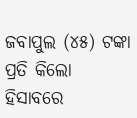ଜବାପୁଲ (୪୫) ଟଙ୍କା ପ୍ରତି କିଲୋ ହିସାବରେ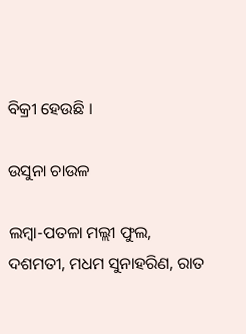ବିକ୍ରୀ ହେଉଛି ।

ଉସୁନା ଚାଉଳ

ଲମ୍ବା-ପତଳା ମଲ୍ଲୀ ଫୁଲ, ଦଶମତୀ, ମଧମ ସୁନାହରିଣ, ରାତ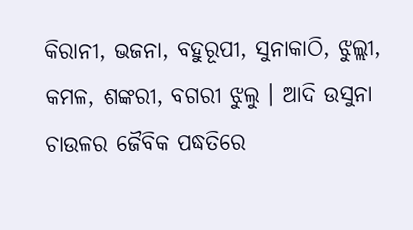କିରାନୀ, ଭଜନା, ବହୁରୂପୀ, ସୁନାକାଠି, ଝୁଲ୍ଲୀ, କମଳ, ଶଙ୍କରୀ, ବଗରୀ ଝୁଲୁ । ଆଦି ଉସୁନା ଚାଉଳର ଜୈବିକ ପଦ୍ଧତିରେ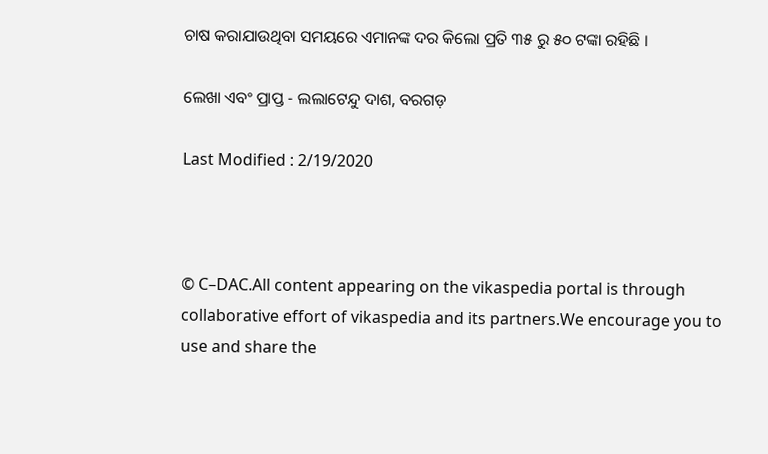ଚାଷ କରାଯାଉଥିବା ସମୟରେ ଏମାନଙ୍କ ଦର କିଲୋ ପ୍ରତି ୩୫ ରୁ ୫୦ ଟଙ୍କା ରହିଛି ।

ଲେଖା ଏବଂ ପ୍ରାପ୍ତ - ଲଲାଟେନ୍ଦୁ ଦାଶ, ବରଗଡ଼

Last Modified : 2/19/2020



© C–DAC.All content appearing on the vikaspedia portal is through collaborative effort of vikaspedia and its partners.We encourage you to use and share the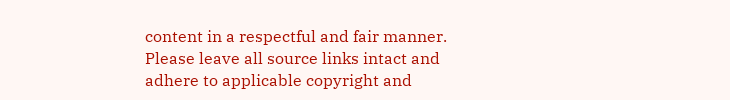content in a respectful and fair manner. Please leave all source links intact and adhere to applicable copyright and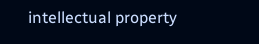intellectual property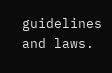guidelines and laws.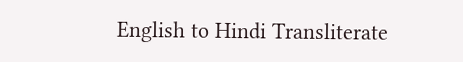English to Hindi Transliterate